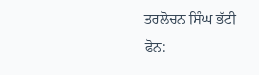ਤਰਲੋਚਨ ਸਿੰਘ ਭੱਟੀ
ਫੋਨ: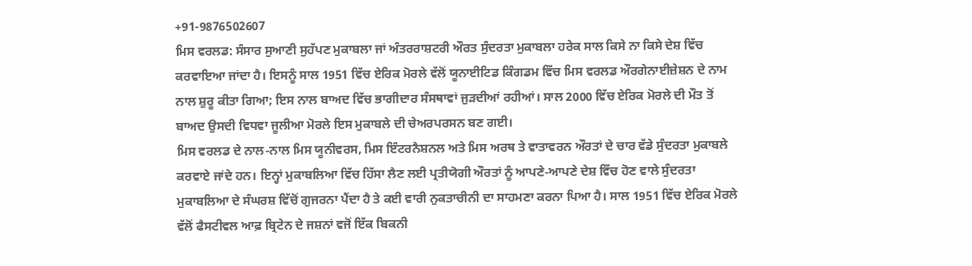+91-9876502607
ਮਿਸ ਵਰਲਡ: ਸੰਸਾਰ ਸੁਆਣੀ ਸੁਹੱਪਣ ਮੁਕਾਬਲਾ ਜਾਂ ਅੰਤਰਰਾਸ਼ਟਰੀ ਔਰਤ ਸੁੰਦਰਤਾ ਮੁਕਾਬਲਾ ਹਰੇਕ ਸਾਲ ਕਿਸੇ ਨਾ ਕਿਸੇ ਦੇਸ਼ ਵਿੱਚ ਕਰਵਾਇਆ ਜਾਂਦਾ ਹੈ। ਇਸਨੂੰ ਸਾਲ 1951 ਵਿੱਚ ਏਰਿਕ ਮੋਰਲੇ ਵੱਲੋਂ ਯੂਨਾਈਟਿਡ ਕਿੰਗਡਮ ਵਿੱਚ ਮਿਸ ਵਰਲਡ ਔਰਗੇਨਾਈਜ਼ੇਸ਼ਨ ਦੇ ਨਾਮ ਨਾਲ ਸ਼ੁਰੂ ਕੀਤਾ ਗਿਆ; ਇਸ ਨਾਲ ਬਾਅਦ ਵਿੱਚ ਭਾਗੀਦਾਰ ਸੰਸਥਾਵਾਂ ਜੁੜਦੀਆਂ ਰਹੀਆਂ। ਸਾਲ 2000 ਵਿੱਚ ਏਰਿਕ ਮੋਰਲੇ ਦੀ ਮੌਤ ਤੋਂ ਬਾਅਦ ਉਸਦੀ ਵਿਧਵਾ ਜੂਲੀਆ ਮੋਰਲੇ ਇਸ ਮੁਕਾਬਲੇ ਦੀ ਚੇਅਰਪਰਸਨ ਬਣ ਗਈ।
ਮਿਸ ਵਰਲਡ ਦੇ ਨਾਲ-ਨਾਲ ਮਿਸ ਯੂਨੀਵਰਸ, ਮਿਸ ਇੰਟਰਨੈਸ਼ਨਲ ਅਤੇ ਮਿਸ ਅਰਥ ਤੇ ਵਾਤਾਵਰਨ ਔਰਤਾਂ ਦੇ ਚਾਰ ਵੱਡੇ ਸੁੰਦਰਤਾ ਮੁਕਾਬਲੇ ਕਰਵਾਏ ਜਾਂਦੇ ਹਨ। ਇਨ੍ਹਾਂ ਮੁਕਾਬਲਿਆ ਵਿੱਚ ਹਿੱਸਾ ਲੈਣ ਲਈ ਪ੍ਰਤੀਯੋਗੀ ਔਰਤਾਂ ਨੂੰ ਆਪਣੇ-ਆਪਣੇ ਦੇਸ਼ ਵਿੱਚ ਹੋਣ ਵਾਲੇ ਸੁੰਦਰਤਾ ਮੁਕਾਬਲਿਆ ਦੇ ਸੰਘਰਸ਼ ਵਿੱਚੋਂ ਗੁਜਰਨਾ ਪੈਂਦਾ ਹੈ ਤੇ ਕਈ ਵਾਰੀ ਨੁਕਤਾਚੀਨੀ ਦਾ ਸਾਹਮਣਾ ਕਰਨਾ ਪਿਆ ਹੈ। ਸਾਲ 1951 ਵਿੱਚ ਏਰਿਕ ਮੋਰਲੇ ਵੱਲੋਂ ਫੈਸਟੀਵਲ ਆਫ਼ ਬ੍ਰਿਟੇਨ ਦੇ ਜਸ਼ਨਾਂ ਵਜੋਂ ਇੱਕ ਬਿਕਨੀ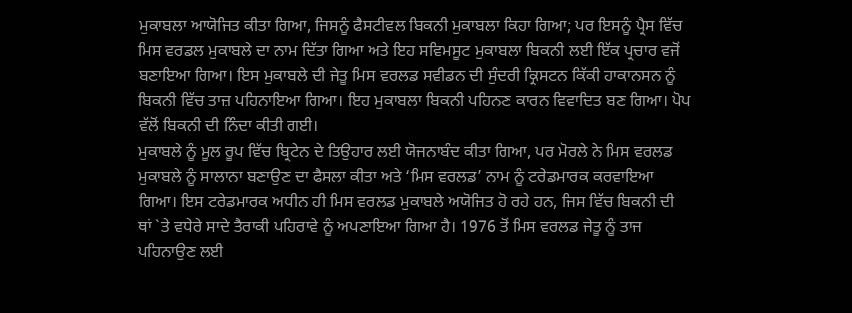ਮੁਕਾਬਲਾ ਆਯੋਜਿਤ ਕੀਤਾ ਗਿਆ, ਜਿਸਨੂੰ ਫੈਸਟੀਵਲ ਬਿਕਨੀ ਮੁਕਾਬਲਾ ਕਿਹਾ ਗਿਆ; ਪਰ ਇਸਨੂੰ ਪ੍ਰੈਸ ਵਿੱਚ ਮਿਸ ਵਰਡਲ ਮੁਕਾਬਲੇ ਦਾ ਨਾਮ ਦਿੱਤਾ ਗਿਆ ਅਤੇ ਇਹ ਸਵਿਮਸੂਟ ਮੁਕਾਬਲਾ ਬਿਕਨੀ ਲਈ ਇੱਕ ਪ੍ਰਚਾਰ ਵਜੋਂ ਬਣਾਇਆ ਗਿਆ। ਇਸ ਮੁਕਾਬਲੇ ਦੀ ਜੇਤੂ ਮਿਸ ਵਰਲਡ ਸਵੀਡਨ ਦੀ ਸੁੰਦਰੀ ਕ੍ਰਿਸਟਨ ਕਿੱਕੀ ਹਾਕਾਨਸਨ ਨੂੰ ਬਿਕਨੀ ਵਿੱਚ ਤਾਜ਼ ਪਹਿਨਾਇਆ ਗਿਆ। ਇਹ ਮੁਕਾਬਲਾ ਬਿਕਨੀ ਪਹਿਨਣ ਕਾਰਨ ਵਿਵਾਦਿਤ ਬਣ ਗਿਆ। ਪੋਪ ਵੱਲੋਂ ਬਿਕਨੀ ਦੀ ਨਿੰਦਾ ਕੀਤੀ ਗਈ।
ਮੁਕਾਬਲੇ ਨੂੰ ਮੂਲ ਰੂਪ ਵਿੱਚ ਬ੍ਰਿਟੇਨ ਦੇ ਤਿਉਹਾਰ ਲਈ ਯੋਜਨਾਬੰਦ ਕੀਤਾ ਗਿਆ, ਪਰ ਮੋਰਲੇ ਨੇ ਮਿਸ ਵਰਲਡ ਮੁਕਾਬਲੇ ਨੂੰ ਸਾਲਾਨਾ ਬਣਾਉਣ ਦਾ ਫੈਸਲਾ ਕੀਤਾ ਅਤੇ ‘ਮਿਸ ਵਰਲਡ’ ਨਾਮ ਨੂੰ ਟਰੇਡਮਾਰਕ ਕਰਵਾਇਆ ਗਿਆ। ਇਸ ਟਰੇਡਮਾਰਕ ਅਧੀਨ ਹੀ ਮਿਸ ਵਰਲਡ ਮੁਕਾਬਲੇ ਅਯੋਜਿਤ ਹੋ ਰਹੇ ਹਨ, ਜਿਸ ਵਿੱਚ ਬਿਕਨੀ ਦੀ ਥਾਂ `ਤੇ ਵਧੇਰੇ ਸਾਦੇ ਤੈਰਾਕੀ ਪਹਿਰਾਵੇ ਨੂੰ ਅਪਣਾਇਆ ਗਿਆ ਹੈ। 1976 ਤੋਂ ਮਿਸ ਵਰਲਡ ਜੇਤੂ ਨੂੰ ਤਾਜ ਪਹਿਨਾਉਣ ਲਈ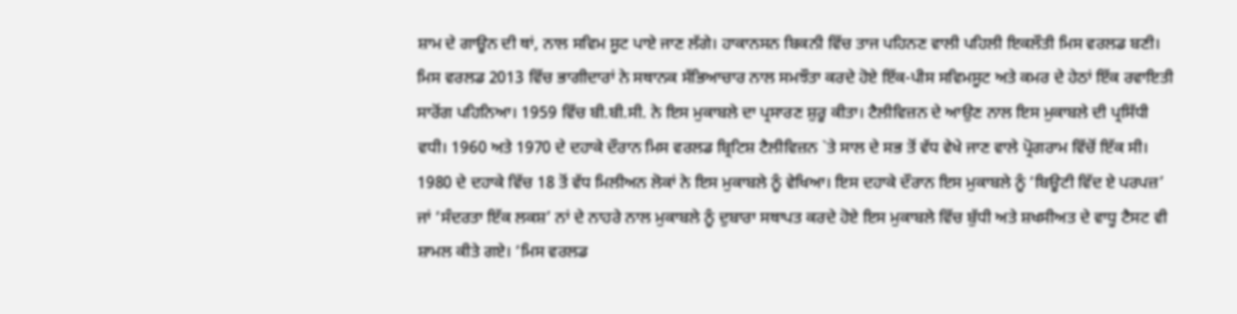ਸ਼ਾਮ ਦੇ ਗਾਊਨ ਦੀ ਥਾਂ, ਨਾਲ ਸਵਿਮ ਸੂਟ ਪਾਏ ਜਾਣ ਲੱਗੇ। ਹਾਕਾਨਸਨ ਬਿਕਨੀ ਵਿੱਚ ਤਾਜ ਪਹਿਨਣ ਵਾਲੀ ਪਹਿਲੀ ਇਕਲੌਤੀ ਮਿਸ ਵਰਲਡ ਬਣੀ। ਮਿਸ ਵਰਲਡ 2013 ਵਿੱਚ ਭਾਗੀਦਾਰਾਂ ਨੇ ਸਥਾਨਕ ਸੱਭਿਆਚਾਰ ਨਾਲ ਸਮਝੌਤਾ ਕਰਦੇ ਹੋਏ ਇੱਕ-ਪੀਸ ਸਵਿਮਸੂਟ ਅਤੇ ਕਮਰ ਦੇ ਹੇਠਾਂ ਇੱਕ ਰਵਾਇਤੀ ਸਾਰੋਂਗ ਪਹਿਨਿਆ। 1959 ਵਿੱਚ ਬੀ.ਬੀ.ਸੀ. ਨੇ ਇਸ ਮੁਕਾਬਲੇ ਦਾ ਪ੍ਰਸਾਰਣ ਸ਼ੁਰੂ ਕੀਤਾ। ਟੈਲੀਵਿਜ਼ਨ ਦੇ ਆਉਣ ਨਾਲ ਇਸ ਮੁਕਾਬਲੇ ਦੀ ਪ੍ਰਸਿੱਧੀ ਵਧੀ। 1960 ਅਤੇ 1970 ਦੇ ਦਹਾਕੇ ਦੌਰਾਨ ਮਿਸ ਵਰਲਡ ਬ੍ਰਿਟਿਸ਼ ਟੈਲੀਵਿਜ਼ਨ `ਤੇ ਸਾਲ ਦੇ ਸਭ ਤੋਂ ਵੱਧ ਵੇਖੇ ਜਾਣ ਵਾਲੇ ਪ੍ਰੋਗਰਾਮ ਵਿੱਚੋਂ ਇੱਕ ਸੀ। 1980 ਦੇ ਦਹਾਕੇ ਵਿੱਚ 18 ਤੋਂ ਵੱਧ ਮਿਲੀਅਨ ਲੋਕਾਂ ਨੇ ਇਸ ਮੁਕਾਬਲੇ ਨੂੰ ਵੇਖਿਆ। ਇਸ ਦਹਾਕੇ ਦੌਰਾਨ ਇਸ ਮੁਕਾਬਲੇ ਨੂੰ ‘ਬਿਊਟੀ ਵਿੱਦ ਏ ਪਰਪਜ਼’ ਜਾਂ ‘ਸੰਦਰਤਾ ਇੱਕ ਲਕਸ਼’ ਨਾਂ ਦੇ ਨਾਹਰੇ ਨਾਲ ਮੁਕਾਬਲੇ ਨੂੰ ਦੁਬਾਰਾ ਸਥਾਪਤ ਕਰਦੇ ਹੋਏ ਇਸ ਮੁਕਾਬਲੇ ਵਿੱਚ ਬੁੱਧੀ ਅਤੇ ਸ਼ਖਸੀਅਤ ਦੇ ਵਾਧੂ ਟੈਸਟ ਵੀ ਸ਼ਾਮਲ ਕੀਤੇ ਗਏ। ‘ਮਿਸ ਵਰਲਡ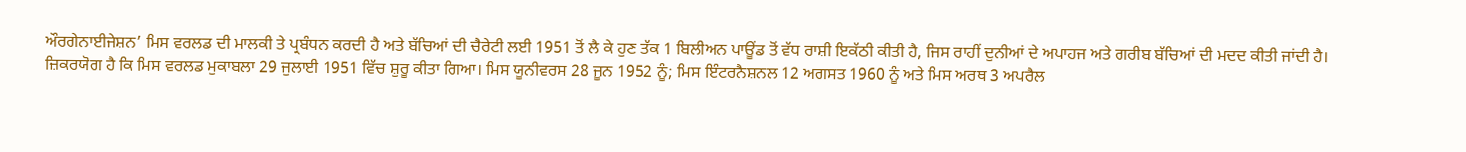ਔਰਗੇਨਾਈਜੇਸ਼ਨ’ ਮਿਸ ਵਰਲਡ ਦੀ ਮਾਲਕੀ ਤੇ ਪ੍ਰਬੰਧਨ ਕਰਦੀ ਹੈ ਅਤੇ ਬੱਚਿਆਂ ਦੀ ਚੈਰੇਟੀ ਲਈ 1951 ਤੋਂ ਲੈ ਕੇ ਹੁਣ ਤੱਕ 1 ਬਿਲੀਅਨ ਪਾਊਂਡ ਤੋਂ ਵੱਧ ਰਾਸ਼ੀ ਇਕੱਠੀ ਕੀਤੀ ਹੈ, ਜਿਸ ਰਾਹੀਂ ਦੁਨੀਆਂ ਦੇ ਅਪਾਹਜ ਅਤੇ ਗਰੀਬ ਬੱਚਿਆਂ ਦੀ ਮਦਦ ਕੀਤੀ ਜਾਂਦੀ ਹੈ।
ਜ਼ਿਕਰਯੋਗ ਹੈ ਕਿ ਮਿਸ ਵਰਲਡ ਮੁਕਾਬਲਾ 29 ਜੁਲਾਈ 1951 ਵਿੱਚ ਸ਼ੁਰੂ ਕੀਤਾ ਗਿਆ। ਮਿਸ ਯੂਨੀਵਰਸ 28 ਜੂਨ 1952 ਨੂੰ; ਮਿਸ ਇੰਟਰਨੈਸ਼ਨਲ 12 ਅਗਸਤ 1960 ਨੂੰ ਅਤੇ ਮਿਸ ਅਰਥ 3 ਅਪਰੈਲ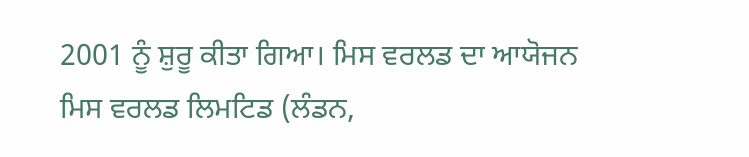2001 ਨੂੰ ਸ਼ੁਰੂ ਕੀਤਾ ਗਿਆ। ਮਿਸ ਵਰਲਡ ਦਾ ਆਯੋਜਨ ਮਿਸ ਵਰਲਡ ਲਿਮਟਿਡ (ਲੰਡਨ,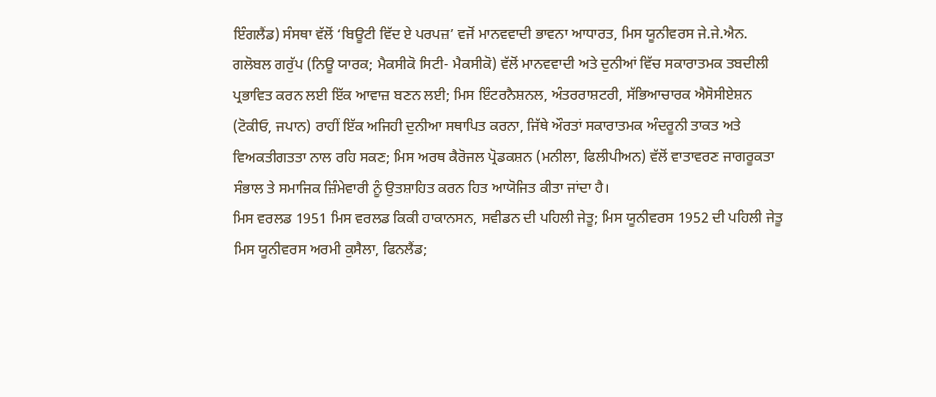ਇੰਗਲੈਂਡ) ਸੰਸਥਾ ਵੱਲੋਂ ‘ਬਿਊਟੀ ਵਿੱਦ ਏ ਪਰਪਜ਼’ ਵਜੋਂ ਮਾਨਵਵਾਦੀ ਭਾਵਨਾ ਆਧਾਰਤ, ਮਿਸ ਯੂਨੀਵਰਸ ਜੇ.ਜੇ.ਐਨ. ਗਲੋਬਲ ਗਰੁੱਪ (ਨਿਊ ਯਾਰਕ; ਮੈਕਸੀਕੋ ਸਿਟੀ- ਮੈਕਸੀਕੋ) ਵੱਲੋਂ ਮਾਨਵਵਾਦੀ ਅਤੇ ਦੁਨੀਆਂ ਵਿੱਚ ਸਕਾਰਾਤਮਕ ਤਬਦੀਲੀ ਪ੍ਰਭਾਵਿਤ ਕਰਨ ਲਈ ਇੱਕ ਆਵਾਜ਼ ਬਣਨ ਲਈ; ਮਿਸ ਇੰਟਰਨੈਸ਼ਨਲ, ਅੰਤਰਰਾਸ਼ਟਰੀ, ਸੱਭਿਆਚਾਰਕ ਐਸੋਸੀਏਸ਼ਨ (ਟੋਕੀਓ, ਜਪਾਨ) ਰਾਹੀਂ ਇੱਕ ਅਜਿਹੀ ਦੁਨੀਆ ਸਥਾਪਿਤ ਕਰਨਾ, ਜਿੱਥੇ ਔਰਤਾਂ ਸਕਾਰਾਤਮਕ ਅੰਦਰੂਨੀ ਤਾਕਤ ਅਤੇ ਵਿਅਕਤੀਗਤਤਾ ਨਾਲ ਰਹਿ ਸਕਣ; ਮਿਸ ਅਰਥ ਕੈਰੋਜਲ ਪ੍ਰੋਡਕਸ਼ਨ (ਮਨੀਲਾ, ਫਿਲੀਪੀਅਨ) ਵੱਲੋਂ ਵਾਤਾਵਰਣ ਜਾਗਰੂਕਤਾ ਸੰਭਾਲ ਤੇ ਸਮਾਜਿਕ ਜ਼ਿੰਮੇਵਾਰੀ ਨੂੰ ਉਤਸ਼ਾਹਿਤ ਕਰਨ ਹਿਤ ਆਯੋਜਿਤ ਕੀਤਾ ਜਾਂਦਾ ਹੈ।
ਮਿਸ ਵਰਲਡ 1951 ਮਿਸ ਵਰਲਡ ਕਿਕੀ ਹਾਕਾਨਸਨ, ਸਵੀਡਨ ਦੀ ਪਹਿਲੀ ਜੇਤੂ; ਮਿਸ ਯੂਨੀਵਰਸ 1952 ਦੀ ਪਹਿਲੀ ਜੇਤੂ ਮਿਸ ਯੂਨੀਵਰਸ ਅਰਮੀ ਕੁਸੈਲਾ, ਫਿਨਲੈਂਡ;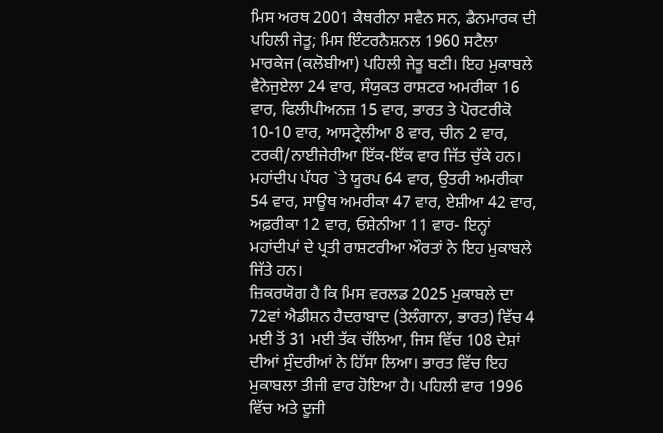ਮਿਸ ਅਰਥ 2001 ਕੈਥਰੀਨਾ ਸਵੈਨ ਸਨ, ਡੈਨਮਾਰਕ ਦੀ ਪਹਿਲੀ ਜੇਤੂ; ਮਿਸ ਇੰਟਰਨੈਸ਼ਨਲ 1960 ਸਟੈਲਾ ਮਾਰਕੇਜ (ਕਲੋਬੀਆ) ਪਹਿਲੀ ਜੇਤੂ ਬਣੀ। ਇਹ ਮੁਕਾਬਲੇ ਵੈਨੇਜੁਏਲਾ 24 ਵਾਰ, ਸੰਯੁਕਤ ਰਾਸ਼ਟਰ ਅਮਰੀਕਾ 16 ਵਾਰ, ਫਿਲੀਪੀਅਨਜ਼ 15 ਵਾਰ, ਭਾਰਤ ਤੇ ਪੋਰਟਰੀਕੋ 10-10 ਵਾਰ, ਆਸਟ੍ਰੇਲੀਆ 8 ਵਾਰ, ਚੀਨ 2 ਵਾਰ, ਟਰਕੀ/ਨਾਈਜੇਰੀਆ ਇੱਕ-ਇੱਕ ਵਾਰ ਜਿੱਤ ਚੁੱਕੇ ਹਨ। ਮਹਾਂਦੀਪ ਪੱਧਰ `ਤੇ ਯੂਰਪ 64 ਵਾਰ, ਉਤਰੀ ਅਮਰੀਕਾ 54 ਵਾਰ, ਸਾਊਥ ਅਮਰੀਕਾ 47 ਵਾਰ, ਏਸ਼ੀਆ 42 ਵਾਰ, ਅਫ਼ਰੀਕਾ 12 ਵਾਰ, ਓਸ਼ੇਨੀਆ 11 ਵਾਰ- ਇਨ੍ਹਾਂ ਮਹਾਂਦੀਪਾਂ ਦੇ ਪ੍ਰਤੀ ਰਾਸ਼ਟਰੀਆ ਔਰਤਾਂ ਨੇ ਇਹ ਮੁਕਾਬਲੇ ਜਿੱਤੇ ਹਨ।
ਜ਼ਿਕਰਯੋਗ ਹੈ ਕਿ ਮਿਸ ਵਰਲਡ 2025 ਮੁਕਾਬਲੇ ਦਾ 72ਵਾਂ ਐਡੀਸ਼ਨ ਹੈਦਰਾਬਾਦ (ਤੇਲੰਗਾਨਾ, ਭਾਰਤ) ਵਿੱਚ 4 ਮਈ ਤੋਂ 31 ਮਈ ਤੱਕ ਚੱਲਿਆ, ਜਿਸ ਵਿੱਚ 108 ਦੇਸ਼ਾਂ ਦੀਆਂ ਸੁੰਦਰੀਆਂ ਨੇ ਹਿੱਸਾ ਲਿਆ। ਭਾਰਤ ਵਿੱਚ ਇਹ ਮੁਕਾਬਲਾ ਤੀਜੀ ਵਾਰ ਹੋਇਆ ਹੈ। ਪਹਿਲੀ ਵਾਰ 1996 ਵਿੱਚ ਅਤੇ ਦੂਜੀ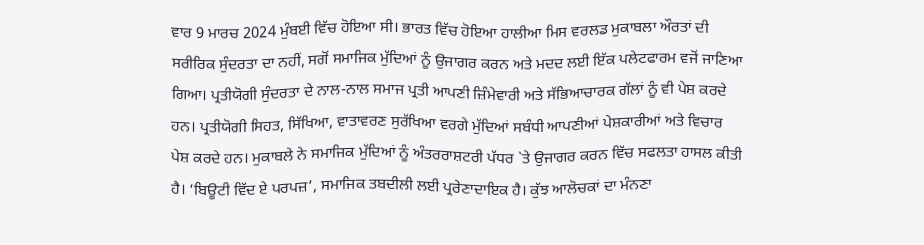ਵਾਰ 9 ਮਾਰਚ 2024 ਮੁੰਬਈ ਵਿੱਚ ਹੋਇਆ ਸੀ। ਭਾਰਤ ਵਿੱਚ ਹੋਇਆ ਹਾਲੀਆ ਮਿਸ ਵਰਲਡ ਮੁਕਾਬਲਾ ਔਰਤਾਂ ਦੀ ਸਰੀਰਿਕ ਸੁੰਦਰਤਾ ਦਾ ਨਹੀਂ, ਸਗੋਂ ਸਮਾਜਿਕ ਮੁੱਦਿਆਂ ਨੂੰ ਉਜਾਗਰ ਕਰਨ ਅਤੇ ਮਦਦ ਲਈ ਇੱਕ ਪਲੇਟਫਾਰਮ ਵਜੋਂ ਜਾਣਿਆ ਗਿਆ। ਪ੍ਰਤੀਯੋਗੀ ਸੁੰਦਰਤਾ ਦੇ ਨਾਲ-ਨਾਲ ਸਮਾਜ ਪ੍ਰਤੀ ਆਪਣੀ ਜ਼ਿੰਮੇਵਾਰੀ ਅਤੇ ਸੱਭਿਆਚਾਰਕ ਗੱਲਾਂ ਨੂੰ ਵੀ ਪੇਸ਼ ਕਰਦੇ ਹਨ। ਪ੍ਰਤੀਯੋਗੀ ਸਿਹਤ, ਸਿੱਖਿਆ, ਵਾਤਾਵਰਣ ਸੁਰੱਖਿਆ ਵਰਗੇ ਮੁੱਦਿਆਂ ਸਬੰਧੀ ਆਪਣੀਆਂ ਪੇਸ਼ਕਾਰੀਆਂ ਅਤੇ ਵਿਚਾਰ ਪੇਸ਼ ਕਰਦੇ ਹਨ। ਮੁਕਾਬਲੇ ਨੇ ਸਮਾਜਿਕ ਮੁੱਦਿਆਂ ਨੂੰ ਅੰਤਰਰਾਸ਼ਟਰੀ ਪੱਧਰ `ਤੇ ਉਜਾਗਰ ਕਰਨ ਵਿੱਚ ਸਫਲਤਾ ਹਾਸਲ ਕੀਤੀ ਹੈ। ‘ਬਿਊਟੀ ਵਿੱਦ ਏ ਪਰਪਜ਼’, ਸਮਾਜਿਕ ਤਬਦੀਲੀ ਲਈ ਪ੍ਰਰੇਣਾਦਾਇਕ ਹੈ। ਕੁੱਝ ਆਲੋਚਕਾਂ ਦਾ ਮੰਨਣਾ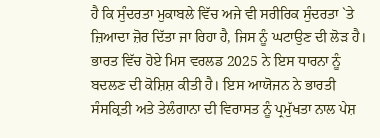ਹੈ ਕਿ ਸੁੰਦਰਤਾ ਮੁਕਾਬਲੇ ਵਿੱਚ ਅਜੇ ਵੀ ਸਰੀਰਿਕ ਸੁੰਦਰਤਾ `ਤੇ ਜ਼ਿਆਦਾ ਜ਼ੋਰ ਦਿੱਤਾ ਜਾ ਰਿਹਾ ਹੈ, ਜਿਸ ਨੂੰ ਘਟਾਉਣ ਦੀ ਲੋੜ ਹੈ। ਭਾਰਤ ਵਿੱਚ ਹੋਏ ਮਿਸ ਵਰਲਡ 2025 ਨੇ ਇਸ ਧਾਰਨਾ ਨੂੰ ਬਦਲਣ ਦੀ ਕੋਸ਼ਿਸ਼ ਕੀਤੀ ਹੈ। ਇਸ ਆਯੋਜਨ ਨੇ ਭਾਰਤੀ ਸੰਸਕ੍ਰਿਤੀ ਅਤੇ ਤੇਲੰਗਾਨਾ ਦੀ ਵਿਰਾਸਤ ਨੂੰ ਪ੍ਰਮੁੱਖਤਾ ਨਾਲ ਪੇਸ਼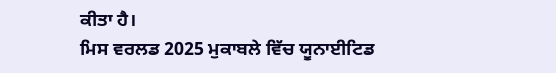ਕੀਤਾ ਹੈ।
ਮਿਸ ਵਰਲਡ 2025 ਮੁਕਾਬਲੇ ਵਿੱਚ ਯੂਨਾਈਟਿਡ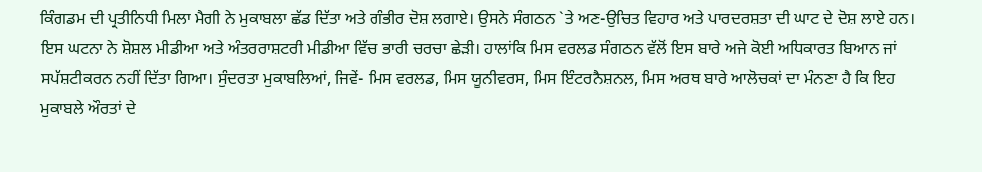ਕਿੰਗਡਮ ਦੀ ਪ੍ਰਤੀਨਿਧੀ ਮਿਲਾ ਮੈਗੀ ਨੇ ਮੁਕਾਬਲਾ ਛੱਡ ਦਿੱਤਾ ਅਤੇ ਗੰਭੀਰ ਦੋਸ਼ ਲਗਾਏ। ਉਸਨੇ ਸੰਗਠਨ `ਤੇ ਅਣ-ਉਚਿਤ ਵਿਹਾਰ ਅਤੇ ਪਾਰਦਰਸ਼ਤਾ ਦੀ ਘਾਟ ਦੇ ਦੋਸ਼ ਲਾਏ ਹਨ। ਇਸ ਘਟਨਾ ਨੇ ਸ਼ੋਸ਼ਲ ਮੀਡੀਆ ਅਤੇ ਅੰਤਰਰਾਸ਼ਟਰੀ ਮੀਡੀਆ ਵਿੱਚ ਭਾਰੀ ਚਰਚਾ ਛੇੜੀ। ਹਾਲਾਂਕਿ ਮਿਸ ਵਰਲਡ ਸੰਗਠਨ ਵੱਲੋਂ ਇਸ ਬਾਰੇ ਅਜੇ ਕੋਈ ਅਧਿਕਾਰਤ ਬਿਆਨ ਜਾਂ ਸਪੱਸ਼ਟੀਕਰਨ ਨਹੀਂ ਦਿੱਤਾ ਗਿਆ। ਸੁੰਦਰਤਾ ਮੁਕਾਬਲਿਆਂ, ਜਿਵੇਂ- ਮਿਸ ਵਰਲਡ, ਮਿਸ ਯੂਨੀਵਰਸ, ਮਿਸ ਇੰਟਰਨੈਸ਼ਨਲ, ਮਿਸ ਅਰਥ ਬਾਰੇ ਆਲੋਚਕਾਂ ਦਾ ਮੰਨਣਾ ਹੈ ਕਿ ਇਹ ਮੁਕਾਬਲੇ ਔਰਤਾਂ ਦੇ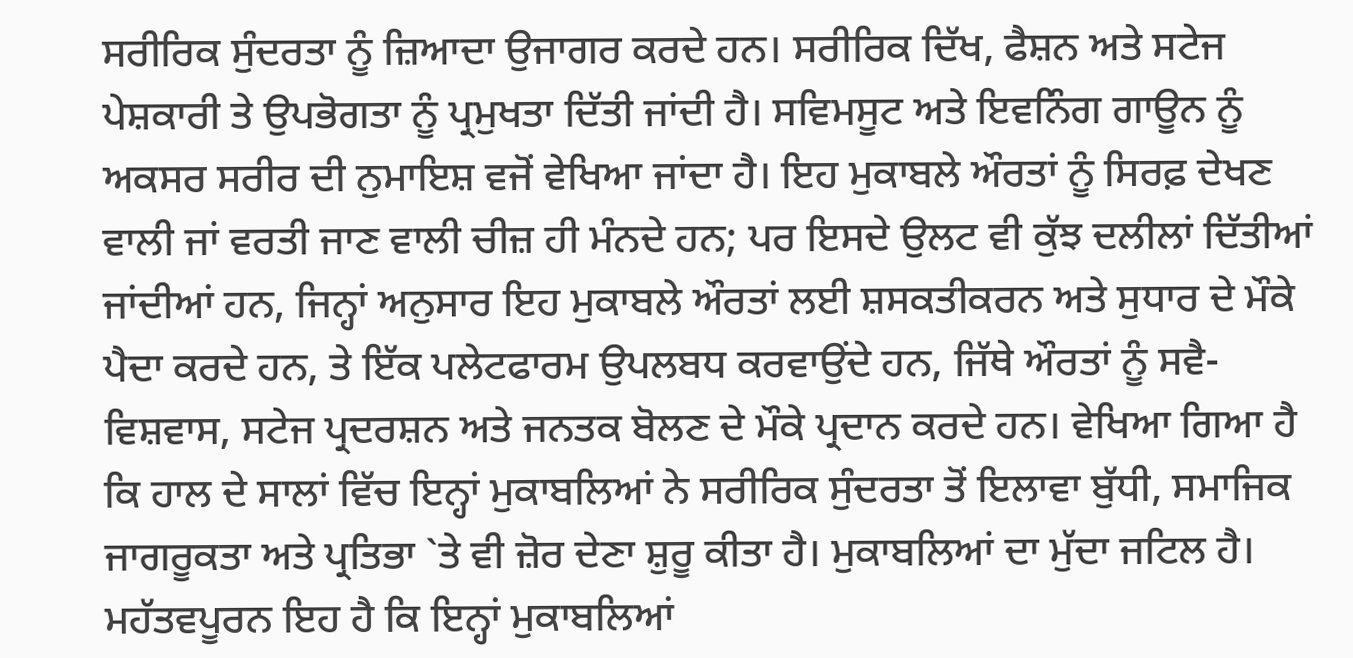ਸਰੀਰਿਕ ਸੁੰਦਰਤਾ ਨੂੰ ਜ਼ਿਆਦਾ ਉਜਾਗਰ ਕਰਦੇ ਹਨ। ਸਰੀਰਿਕ ਦਿੱਖ, ਫੈਸ਼ਨ ਅਤੇ ਸਟੇਜ ਪੇਸ਼ਕਾਰੀ ਤੇ ਉਪਭੋਗਤਾ ਨੂੰ ਪ੍ਰਮੁਖਤਾ ਦਿੱਤੀ ਜਾਂਦੀ ਹੈ। ਸਵਿਮਸੂਟ ਅਤੇ ਇਵਨਿੰਗ ਗਾਊਨ ਨੂੰ ਅਕਸਰ ਸਰੀਰ ਦੀ ਨੁਮਾਇਸ਼ ਵਜੋਂ ਵੇਖਿਆ ਜਾਂਦਾ ਹੈ। ਇਹ ਮੁਕਾਬਲੇ ਔਰਤਾਂ ਨੂੰ ਸਿਰਫ਼ ਦੇਖਣ ਵਾਲੀ ਜਾਂ ਵਰਤੀ ਜਾਣ ਵਾਲੀ ਚੀਜ਼ ਹੀ ਮੰਨਦੇ ਹਨ; ਪਰ ਇਸਦੇ ਉਲਟ ਵੀ ਕੁੱਝ ਦਲੀਲਾਂ ਦਿੱਤੀਆਂ ਜਾਂਦੀਆਂ ਹਨ, ਜਿਨ੍ਹਾਂ ਅਨੁਸਾਰ ਇਹ ਮੁਕਾਬਲੇ ਔਰਤਾਂ ਲਈ ਸ਼ਸਕਤੀਕਰਨ ਅਤੇ ਸੁਧਾਰ ਦੇ ਮੌਕੇ ਪੈਦਾ ਕਰਦੇ ਹਨ, ਤੇ ਇੱਕ ਪਲੇਟਫਾਰਮ ਉਪਲਬਧ ਕਰਵਾਉਂਦੇ ਹਨ, ਜਿੱਥੇ ਔਰਤਾਂ ਨੂੰ ਸਵੈ-ਵਿਸ਼ਵਾਸ, ਸਟੇਜ ਪ੍ਰਦਰਸ਼ਨ ਅਤੇ ਜਨਤਕ ਬੋਲਣ ਦੇ ਮੌਕੇ ਪ੍ਰਦਾਨ ਕਰਦੇ ਹਨ। ਵੇਖਿਆ ਗਿਆ ਹੈ ਕਿ ਹਾਲ ਦੇ ਸਾਲਾਂ ਵਿੱਚ ਇਨ੍ਹਾਂ ਮੁਕਾਬਲਿਆਂ ਨੇ ਸਰੀਰਿਕ ਸੁੰਦਰਤਾ ਤੋਂ ਇਲਾਵਾ ਬੁੱਧੀ, ਸਮਾਜਿਕ ਜਾਗਰੂਕਤਾ ਅਤੇ ਪ੍ਰਤਿਭਾ `ਤੇ ਵੀ ਜ਼ੋਰ ਦੇਣਾ ਸ਼ੁਰੂ ਕੀਤਾ ਹੈ। ਮੁਕਾਬਲਿਆਂ ਦਾ ਮੁੱਦਾ ਜਟਿਲ ਹੈ। ਮਹੱਤਵਪੂਰਨ ਇਹ ਹੈ ਕਿ ਇਨ੍ਹਾਂ ਮੁਕਾਬਲਿਆਂ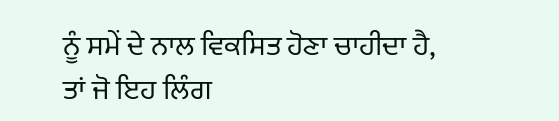ਨੂੰ ਸਮੇਂ ਦੇ ਨਾਲ ਵਿਕਸਿਤ ਹੋਣਾ ਚਾਹੀਦਾ ਹੈ, ਤਾਂ ਜੋ ਇਹ ਲਿੰਗ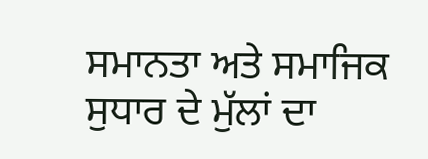ਸਮਾਨਤਾ ਅਤੇ ਸਮਾਜਿਕ ਸੁਧਾਰ ਦੇ ਮੁੱਲਾਂ ਦਾ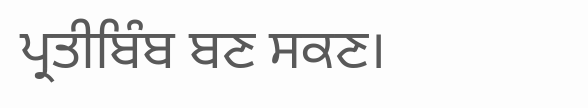ਪ੍ਰਤੀਬਿੰਬ ਬਣ ਸਕਣ।